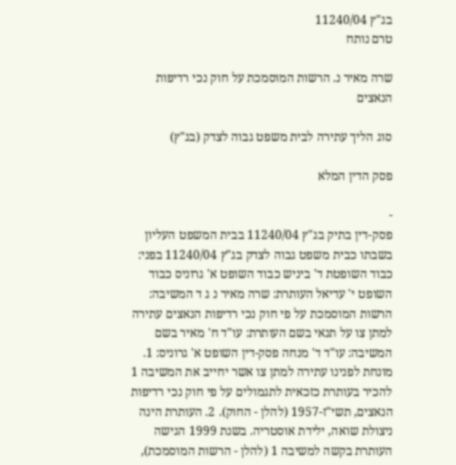בג"ץ 11240/04
טרם נותח

שרה מאיר נ. הרשות המוסמכת על חוק נכי רדיפות הנאצים

סוג הליך עתירה לבית משפט גבוה לצדק (בג"ץ)

פסק הדין המלא

-
פסק-דין בתיק בג"ץ 11240/04 בבית המשפט העליון בשבתו כבית משפט גבוה לצדק בג"ץ 11240/04 בפני: כבוד השופטת ד' ביניש כבוד השופט א' גרוניס כבוד השופט י' עדיאל העותרת: שרה מאיר נ ג ד המשיבה: הרשות המוסמכת על פי חוק נכי רדיפות הנאצים עתירה למתן צו על תנאי בשם העותרת: עו"ד ח' מאיר בשם המשיבה: עו"ד ד' מנחה פסק-דין השופט א' גרוניס: 1. מונחת לפנינו עתירה למתן צו אשר יחייב את המשיבה 1 להכיר בעותרת כזכאית לתגמולים על פי חוק נכי רדיפות הנאצים, תשי"ז-1957 (להלן - החוק). 2. העותרת הינה ניצולת שואה, ילידת אוסטריה. בשנת 1999 הגישה העותרת בקשה למשיבה 1 (להלן - הרשות המוסמכת),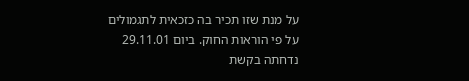על מנת שזו תכיר בה כזכאית לתגמולים על פי הוראות החוק. ביום 29.11.01 נדחתה בקשת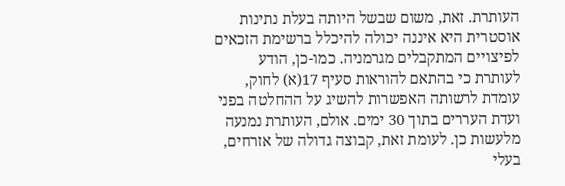העותרת. זאת, משום שבשל היותה בעלת נתינות אוסטרית היא איננה יכולה להיכלל ברשימת הזכאים לפיצויים המתקבלים מגרמניה. כמו-כן, הודע לעותרת כי בהתאם להוראות סעיף 17(א) לחוק, עומדת לרשותה האפשרות להשיג על ההחלטה בפני ועדת העררים בתוך 30 ימים. אולם, העותרת נמנעה מלעשות כן. לעומת זאת, קבוצה גדולה של אזרחים, בעלי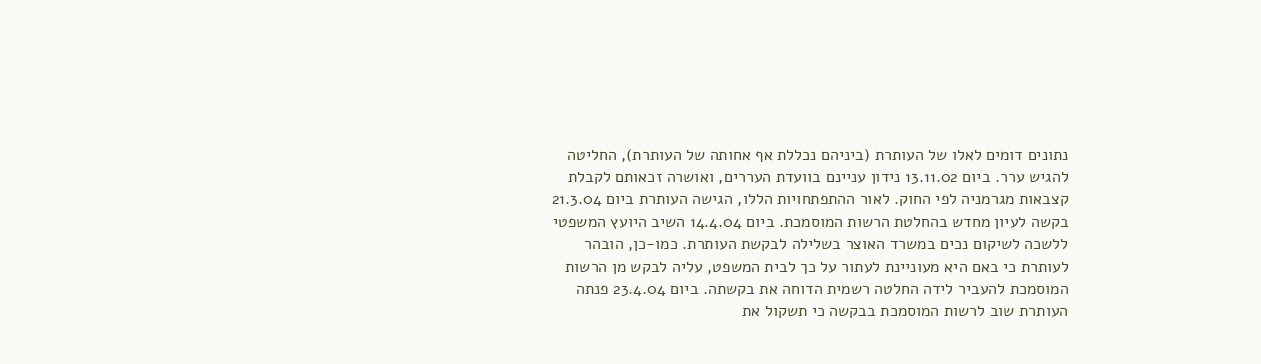נתונים דומים לאלו של העותרת (ביניהם נכללת אף אחותה של העותרת), החליטה להגיש ערר. ביום 13.11.02 נידון עניינם בוועדת העררים, ואושרה זכאותם לקבלת קצבאות מגרמניה לפי החוק. לאור ההתפתחויות הללו, הגישה העותרת ביום 21.3.04 בקשה לעיון מחדש בהחלטת הרשות המוסמכת. ביום 14.4.04 השיב היועץ המשפטי ללשכה לשיקום נכים במשרד האוצר בשלילה לבקשת העותרת. כמו-כן, הובהר לעותרת כי באם היא מעוניינת לעתור על כך לבית המשפט, עליה לבקש מן הרשות המוסמכת להעביר לידה החלטה רשמית הדוחה את בקשתה. ביום 23.4.04 פנתה העותרת שוב לרשות המוסמכת בבקשה כי תשקול את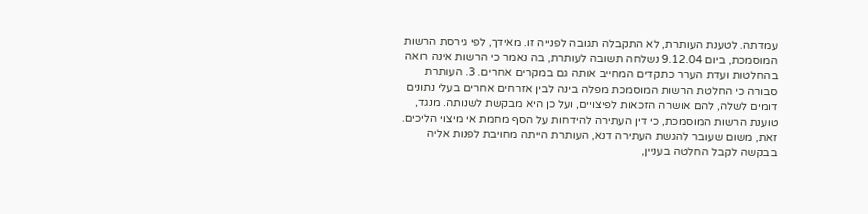עמדתה. לטענת העותרת, לא התקבלה תגובה לפנייה זו. מאידך, לפי גירסת הרשות המוסמכת, ביום 9.12.04 נשלחה תשובה לעותרת, בה נאמר כי הרשות אינה רואה בהחלטות ועדת הערר כתקדים המחייב אותה גם במקרים אחרים. 3. העותרת סבורה כי החלטת הרשות המוסמכת מפלה בינה לבין אזרחים אחרים בעלי נתונים דומים לשלה, להם אושרה הזכאות לפיצויים, ועל כן היא מבקשת לשנותה. מנגד, טוענת הרשות המוסמכת, כי דין העתירה להידחות על הסף מחמת אי מיצוי הליכים. זאת, משום שעובר להגשת העתירה דנא, העותרת הייתה מחויבת לפנות אליה בבקשה לקבל החלטה בעניין,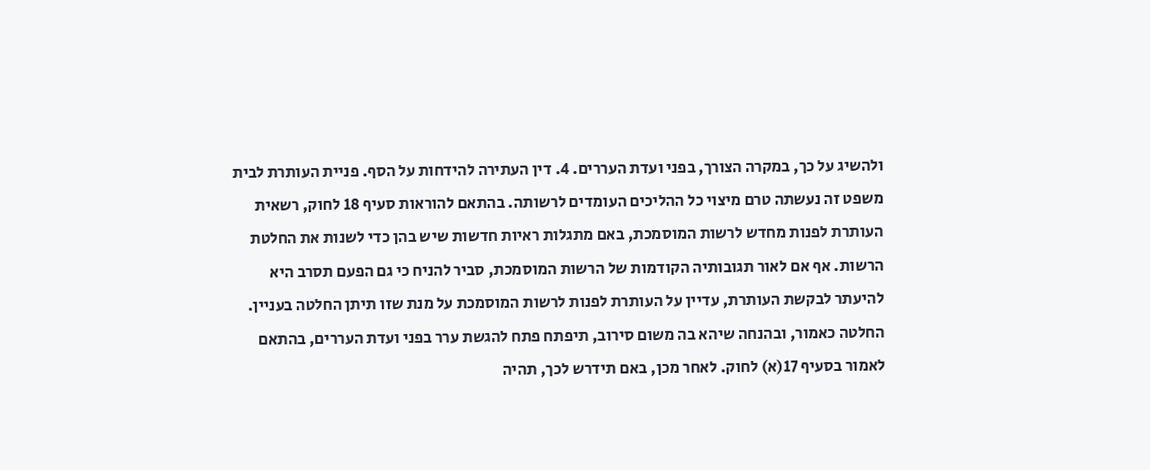ולהשיג על כך, במקרה הצורך, בפני ועדת העררים. 4. דין העתירה להידחות על הסף. פניית העותרת לבית משפט זה נעשתה טרם מיצוי כל ההליכים העומדים לרשותה. בהתאם להוראות סעיף 18 לחוק, רשאית העותרת לפנות מחדש לרשות המוסמכת, באם מתגלות ראיות חדשות שיש בהן כדי לשנות את החלטת הרשות. אף אם לאור תגובותיה הקודמות של הרשות המוסמכת, סביר להניח כי גם הפעם תסרב היא להיעתר לבקשת העותרת, עדיין על העותרת לפנות לרשות המוסמכת על מנת שזו תיתן החלטה בעניין. החלטה כאמור, ובהנחה שיהא בה משום סירוב, תיפתח פתח להגשת ערר בפני ועדת העררים, בהתאם לאמור בסעיף 17(א) לחוק. לאחר מכן, באם תידרש לכך, תהיה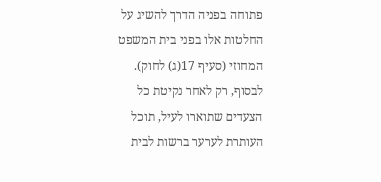פתוחה בפניה הדרך להשיג על החלטות אלו בפני בית המשפט המחוזי (סעיף 17(ג) לחוק). לבסוף, רק לאחר נקיטת כל הצעדים שתוארו לעיל, תוכל העותרת לערער ברשות לבית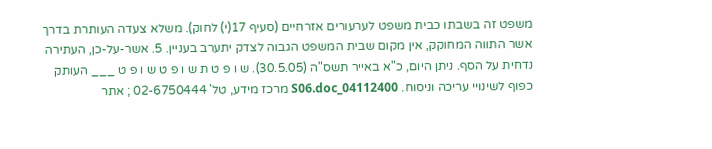משפט זה בשבתו כבית משפט לערעורים אזרחיים (סעיף 17(י) לחוק). משלא צעדה העותרת בדרך אשר התווה המחוקק, אין מקום שבית המשפט הגבוה לצדק יתערב בעניין. 5. אשר-על-כן, העתירה נדחית על הסף. ניתן היום, כ"א באייר תשס"ה (30.5.05). ש ו פ ט ת ש ו פ ט ש ו פ ט ___ העותק כפוף לשינויי עריכה וניסוח. 04112400_S06.doc מרכז מידע, טל' 02-6750444 ; אתר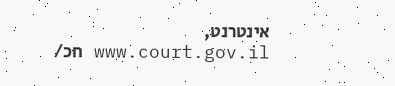אינטרנט, www.court.gov.il חכ/